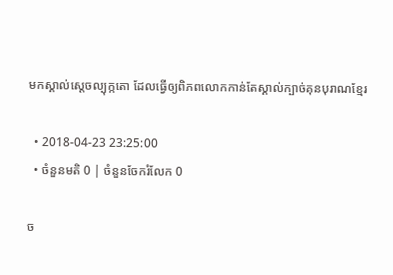មកស្គាល់ស្ដេចល្បុក្កតោ ដែលធ្វើឲ្យពិភពលោកកាន់តែស្គាល់ក្បាច់គុនបុរាណខ្មែរ

  • 2018-04-23 23:25:00
  • ចំនួនមតិ 0 | ចំនួនចែករំលែក 0

ច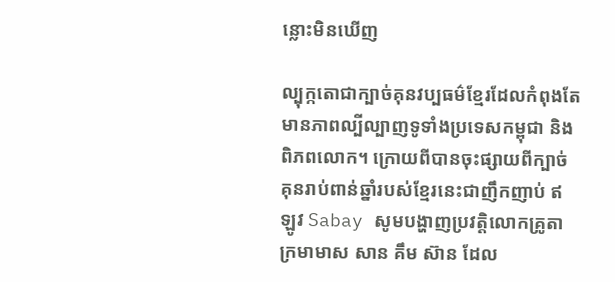ន្លោះមិនឃើញ

ល្បុក្កតោជាក្បាច់គុនវប្បធម៌ខ្មែរដែលកំពុងតែមានភាពល្បីល្បាញទូទាំងប្រទេសកម្ពុជា និងពិភពលោក។ ក្រោយពីបានចុះផ្សាយពីក្បាច់គុនរាប់ពាន់ឆ្នាំរបស់ខ្មែរនេះជាញឹកញាប់ ឥឡូវ Sabay សូមបង្ហាញប្រវត្តិលោកគ្រូតាក្រមាមាស សាន គឹម ស៊ាន ដែល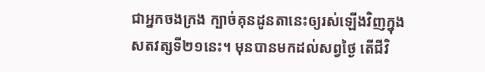ជាអ្នកចងក្រង ក្បាច់គុនដូនតានេះឲ្យរស់ឡើងវិញក្នុងសតវត្សទី២១នេះ។ មុនបានមកដល់សព្វថ្ងៃ តើជីវិ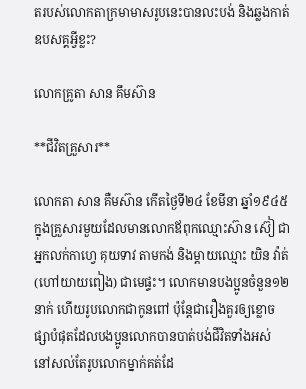តរបស់លោកតាក្រមាមាសរូបនេះបានលះបង់ និងឆ្លងកាត់ឧបសគ្គអ្វីខ្លះ?

លោកគ្រូតា សាន គឹមស៊ាន

**ជីវិតគ្រួសារ**

លោកតា សាន គឺមស៊ាន កើតថ្ងៃទី២៤ ខែមីនា ឆ្នាំ១៩៤៥ ក្នុងគ្រួសារមួយដែលមានលោកឪពុកឈ្មោះស៊ាន ស៊ៀ ជាអ្នកលក់កាហ្វេ គុយទាវ តាមកង់ និងម្ដាយឈ្មោះ យិន វ៉ាត់ (ហៅយាយពៀង) ជាមេផ្ទះ។ លោកមានបងប្អូនចំនួន១២នាក់ ហើយរូបលោកជាកូនពៅ ប៉ុន្តែជារឿងគួរឲ្យខ្លោចផ្សាបំផុតដែលបងប្អូនលោកបានបាត់បង់ជីវិតទាំងអស់ នៅសល់តែរូបលោកម្នាក់គត់ដែ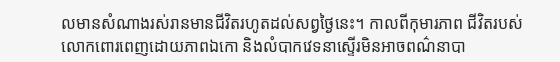លមានសំណាងរស់រានមានជីវិតរហូតដល់សព្វថ្ងៃនេះ។ កាលពីកុមារភាព ជីវិតរបស់លោកពោរពេញដោយភាពឯកោ និងលំបាកវេទនាស្ទើរមិនអាចពណ៌នាបា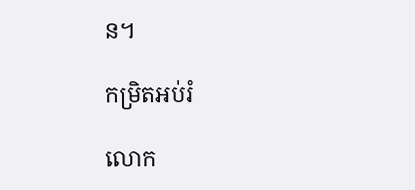ន។

កម្រិតអប់រំ

លោក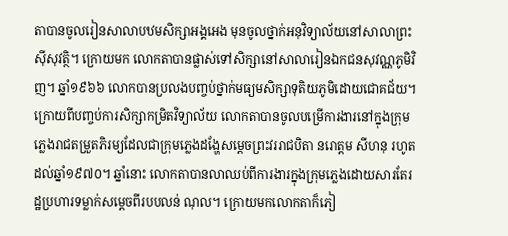តាបានចូលរៀនសាលាបឋមសិក្សាអង្គអេង មុនចូលថ្នាក់អនុវិទ្យាល័យនៅសាលាព្រះស៊ីសុវត្ថិ។ ក្រោយមក លោកតាបានផ្លាស់ទៅសិក្សានៅសាលារៀនឯកជនសុវណ្ណភូមិវិញ។ ឆ្នាំ១៩៦៦ លោកបានប្រលងបញ្ចប់ថ្នាក់មធ្យមសិក្សាទុតិយភូមិដោយជោគជ័យ។ ក្រោយពីបញ្ចប់ការសិក្សាកម្រិតវិទ្យាល័យ លោកតាបានចូលបម្រើការងារនៅក្នុងក្រុមភ្លេងរាជតម្រួតភិរម្យដែលជាក្រុមភ្លេងដង្ហែសម្ដេចព្រះវររាជបិតា នរោត្ដម សីហនុ រហូតដល់ឆ្នាំ១៩៧០។ ឆ្នាំនោះ លោកតាបានលាឈប់ពីការងារក្នុងក្រុមភ្លេងដោយសារតែរដ្ឋប្រហារទម្លាក់សម្ដេចពីរបបលន់ ណុល។ ក្រោយមកលោកតាក៏ភៀ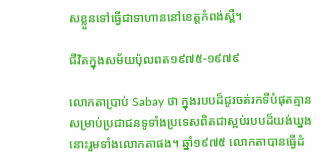សខ្លួនទៅធ្វើជាទាហាននៅខេត្តកំពង់ស្ពឺ។

ជីវិតក្នុងសម័យប៉ុលពត១៩៧៥-១៩៧៩

លោកតាប្រាប់ Sabay ថា ក្នុងរបបដ៏ជូរចត់រកទីបំផុតគ្មានសម្រាប់ប្រជាជនទូទាំងប្រទេសពិតជាស្អប់របបដ៏យង់ឃ្នងនោះរួមទាំងលោកតាផង។ ឆ្នាំ១៩៧៥ លោកតាបានធ្វើដំ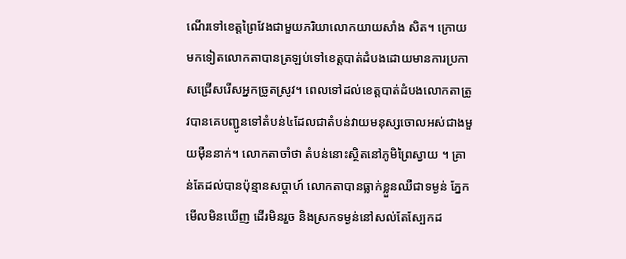ណើរទៅខេត្តព្រៃវែងជាមួយភរិយាលោកយាយសាំង សិត។ ក្រោយមកទៀតលោកតាបានត្រឡប់ទៅខេត្តបាត់ដំបងដោយមានការប្រកាសជ្រើសរើសអ្នកច្រូតស្រូវ។ ពេលទៅដល់ខេត្តបាត់ដំបងលោកតាត្រូវបានគេបញ្ជូនទៅតំបន់៤ដែលជាតំបន់វាយមនុស្សចោលអស់ជាងមួយម៉ឺននាក់។ លោកតាចាំថា តំបន់នោះស្ថិតនៅភូមិព្រៃស្វាយ ។ គ្រាន់តែដល់បានប៉ុន្មានសប្ដាហ៍ លោកតាបានធ្លាក់ខ្លួនឈឺជាទម្ងន់ ភ្នែកមើលមិនឃើញ ដើរមិនរួច និងស្រកទម្ងន់នៅសល់តែស្បែកដ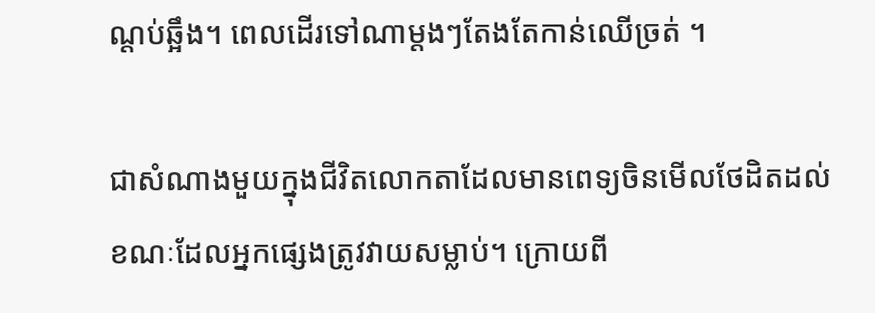ណ្ដប់ឆ្អឹង។ ពេលដើរទៅណាម្ដងៗតែងតែកាន់ឈើច្រត់ ។

ជាសំណាងមួយក្នុងជីវិតលោកតាដែលមានពេទ្យចិនមើលថែដិតដល់ ខណៈដែលអ្នកផ្សេងត្រូវវាយសម្លាប់។ ក្រោយពី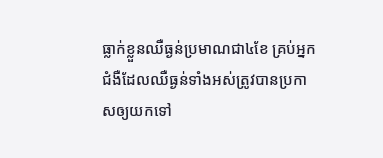ធ្លាក់ខ្លួនឈឺធ្ងន់ប្រមាណជា៤ខែ គ្រប់អ្នកជំងឺដែលឈឺធ្ងន់ទាំងអស់ត្រូវបានប្រកាសឲ្យយកទៅ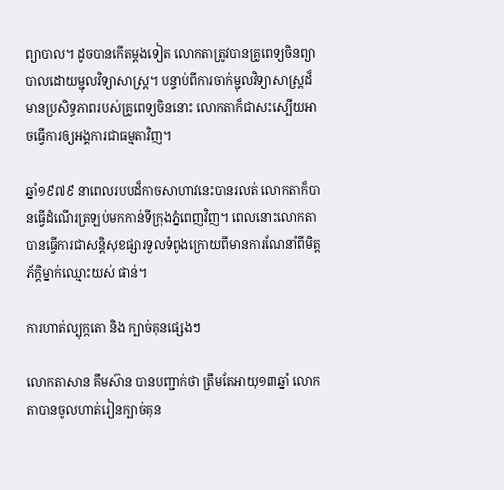ព្យាបាល។ ដូចបានកើតម្ដងទៀត លោកតាត្រូវបានគ្រូពេទ្យចិនព្យាបាលដោយម្ជុលវិទ្យាសាស្ត្រ។ បន្ទាប់ពីការចាក់ម្ជុលវិទ្យាសាស្ត្រដ៏មានប្រសិទ្ធភាពរបស់គ្រូពេទ្យចិននោះ លោកតាក៏ជាសះស្បើយអាចធ្វើការឲ្យអង្គការជាធម្មតាវិញ។

ឆ្នាំ១៩៧៩ នាពេលរបបដ៏កាចសាហាវនេះបានរលត់ លោកតាក៏បានធ្វើដំណើរត្រឡប់មកកាន់ទីក្រុងភ្នំពេញវិញ។ ពេលនោះលោកតាបានធ្វើការជាសន្តិសុខផ្សារទួលទំពូងក្រោយពីមានការណែនាំពីមិត្តភ័ក្ដិម្នាក់ឈ្មោះយស់ ផាន់។

ការហាត់ល្បុក្កតោ និង ក្បាច់គុនផ្សេងៗ

លោកតាសាន គឹមស៊ាន បានបញ្ជាក់ថា ត្រឹមតែអាយុ១៣ឆ្នាំ លោកតាបានចូលហាត់រៀនក្បាច់គុន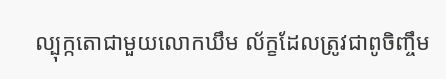ល្បុក្កតោជាមួយលោកឃឹម ល័ក្ខដែលត្រូវជាពូចិញ្ចឹម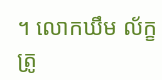។ លោកឃឹម ល័ក្ខ ត្រូ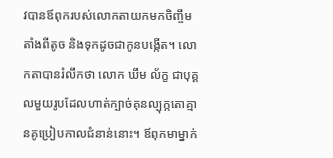វបានឪពុករបស់លោកតាយកមកចិញ្ចឹមតាំងពីតូច និងទុកដូចជាកូនបង្កើត។ លោកតាបានរំលឹកថា លោក ឃឹម ល័ក្ខ ជាបុគ្គលមួយរូបដែលហាត់ក្បាច់គុនល្បុក្កតោគ្មានគូប្រៀបកាលជំនាន់នោះ។ ឪពុកមាម្នាក់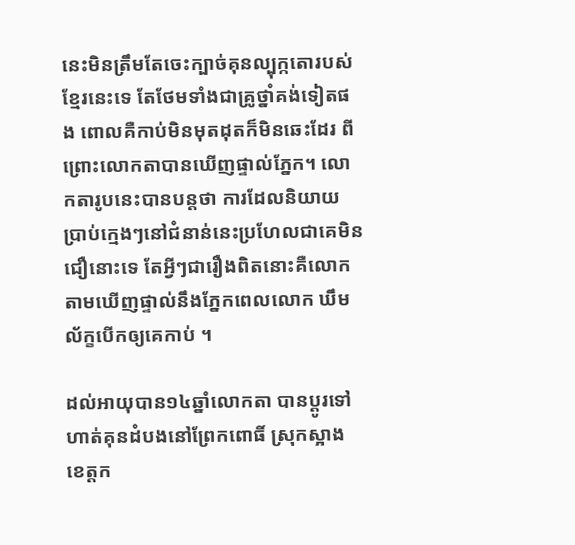នេះមិនត្រឹមតែចេះក្បាច់គុនល្បុក្កតោរបស់ខ្មែរនេះទេ តែថែមទាំងជាគ្រូថ្នាំគង់ទៀតផង ពោលគឺកាប់មិនមុតដុតក៏មិនឆេះដែរ ពីព្រោះលោកតាបានឃើញផ្ទាល់ភ្នែក។ លោកតារូបនេះបានបន្តថា ការដែលនិយាយប្រាប់ក្មេងៗនៅជំនាន់នេះប្រហែលជាគេមិនជឿនោះទេ តែអ្វីៗជារឿងពិតនោះគឺលោកតាមឃើញផ្ទាល់នឹងភ្នែកពេលលោក ឃឹម ល័ក្ខបើកឲ្យគេកាប់ ។

ដល់អាយុបាន១៤ឆ្នាំលោកតា បានប្ដូរទៅហាត់គុនដំបងនៅព្រែកពោធិ៍ ស្រុកស្អាង ខេត្តក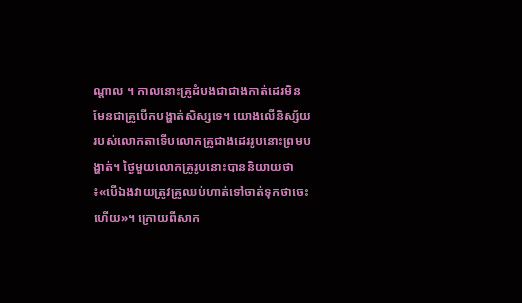ណ្ដាល ។ កាលនោះគ្រូដំបងជាជាងកាត់ដេរមិនមែនជាគ្រូបើកបង្ហាត់សិស្សទេ។ យោងលើនិស្ស័យរបស់លោកតាទើបលោកគ្រូជាងដេររូបនោះព្រមបង្ហាត់។ ថ្ងៃមួយលោកគ្រូរូបនោះបាននិយាយថា ៖«បើឯងវាយត្រូវគ្រូឈប់ហាត់ទៅចាត់ទុកថាចេះហើយ»។ ក្រោយពីសាក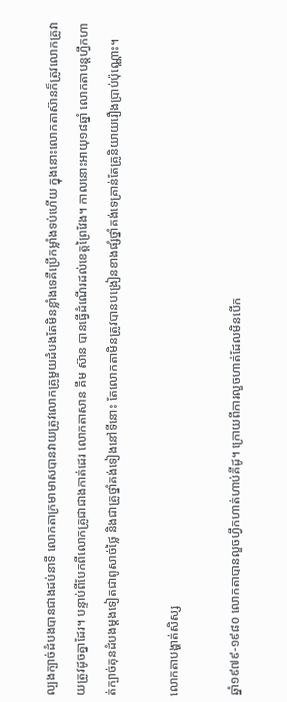ល្បងក្បាច់ដំបងបានជាងដប់នាទី លោកតាក្រមាមាសបានវាយត្រូវលោកគ្រូមួយដំបងតែមិនខ្លាំងទេគឺប្រើកម្លាំងទប់ហើយ ក្នុងនោះលោកតាស៊ានក៏ត្រូវលោកគ្រូវាយត្រូវដូចគ្នាដែរ។ បន្ទាប់ពីបែកពីលោកគ្រូជាជាងកាត់ដេរ លោកតាសាន គឹម ស៊ាន បានធ្វើដំណើរដល់ខេត្តព្រៃវែង។ កាលនោះអាយុ១៨ឆ្នាំ លោកតាបន្តហ្វឹកហាត់ក្បាច់គុនដំបងម្ដងទៀតជាពូសាច់ថ្លៃ និងជាគ្រូថ្នាំគង់ទៀងនៅទីនោះ តែលោកតាមិនត្រូវបានបង្រៀនខាងផ្សំថ្នាំគង់ទេគ្រាន់តែគ្រូនិយាយរឿងប្រាប់ប៉ុណ្ណោះ។

លោកតាបង្ហាត់សិស្ស

ឆ្នាំ១៩៧៩-១៩៨០ លោកតាបានលួចហ្វឹកហាត់ហាប់គីដូ។ ក្រោយពីការលួចហាត់ដែលមិនបើក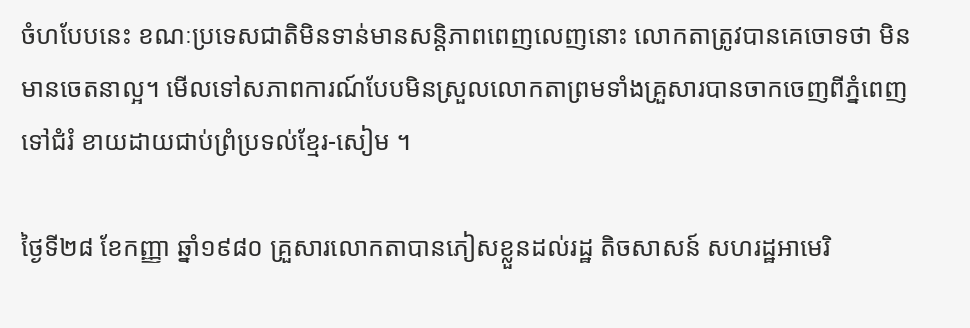ចំហបែបនេះ ខណៈប្រទេសជាតិមិនទាន់មានសន្តិភាពពេញលេញនោះ លោកតាត្រូវបានគេចោទថា មិនមានចេតនាល្អ។ មើលទៅសភាពការណ៍បែបមិនស្រួលលោកតាព្រមទាំងគ្រួសារបានចាកចេញពីភ្នំពេញទៅជំរំ ខាយដាយជាប់ព្រំប្រទល់ខ្មែរ-សៀម ។

ថ្ងៃទី២៨ ខែកញ្ញា ឆ្នាំ១៩៨០ គ្រួសារលោកតាបានភៀសខ្លួនដល់រដ្ឋ តិចសាសន៍ សហរដ្ឋអាមេរិ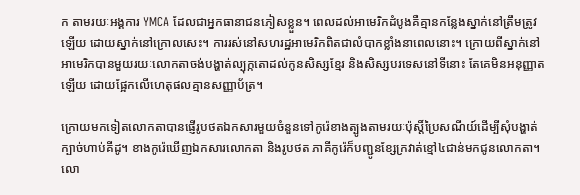ក តាមរយៈអង្គការ YMCA ដែលជាអ្នកធានាជនភៀសខ្លួន។ ពេលដល់អាមេរិកដំបូងគឺគ្មានកន្លែងស្នាក់នៅត្រឹមត្រូវឡើយ ដោយស្នាក់នៅក្រោលសេះ។ ការរស់នៅសហរដ្ឋអាមេរិកពិតជាលំបាកខ្លាំងនាពេលនោះ។ ក្រោយពីស្នាក់នៅអាមេរិកបានមួយរយៈលោកតាចង់បង្ហាត់ល្បុក្កតោដល់កូនសិស្សខ្មែរ និងសិស្សបរទេសនៅទីនោះ តែគេមិនអនុញ្ញាតឡើយ ដោយផ្អែកលើហេតុផលគ្មានសញ្ញាប័ត្រ។

ក្រោយមកទៀតលោកតាបានផ្ញើរូបថតឯកសារមួយចំនួនទៅកូរ៉េខាងត្បូងតាមរយៈប៉ុស្តិ៍ប្រៃសណីយ៍ដើម្បីសុំបង្ហាត់ក្បាច់ហាប់គីដូ។ ខាងកូរ៉េឃើញឯកសារលោកតា និងរូបថត ភាគីកូរ៉េក៏បញ្ជូនខ្សែក្រវាត់ខ្មៅ៤ជាន់មកជូនលោកតា។ លោ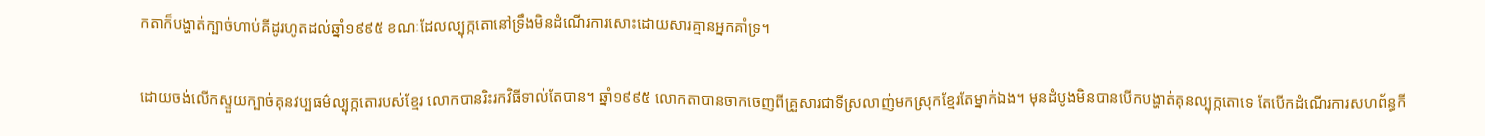កតាក៏បង្ហាត់ក្បាច់ហាប់គីដូរហូតដល់ឆ្នាំ១៩៩៥ ខណៈដែលល្បុក្កតោនៅទ្រឹងមិនដំណើរការសោះដោយសារគ្មានអ្នកគាំទ្រ។

ដោយចង់លើកស្ទួយក្បាច់គុនវប្បធម៌ល្បុក្កតោរបស់ខ្មែរ លោកបានរិះរកវិធីទាល់តែបាន។ ឆ្នាំ១៩៩៥ លោកតាបានចាកចេញពីគ្រួសារជាទីស្រលាញ់មកស្រុកខ្មែរតែម្នាក់ឯង។ មុនដំបូងមិនបានបើកបង្ហាត់គុនល្បុក្កតោទេ តែបើកដំណើរការសហព័ន្ធកី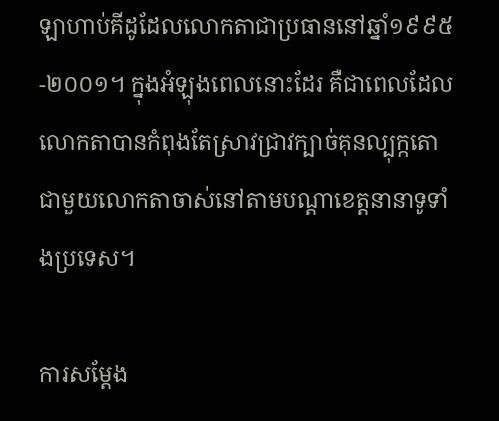ឡាហាប់គីដូដែលលោកតាជាប្រធាននៅឆ្នាំ១៩៩៥ -២០០១។ ក្នុងអំឡុងពេលនោះដែរ គឺជាពេលដែលលោកតាបានកំពុងតែស្រាវជ្រាវក្បាច់គុនល្បុក្កតោជាមួយលោកតាចាស់នៅតាមបណ្ដាខេត្តនានាទូទាំងប្រទេស។

ការសម្តែង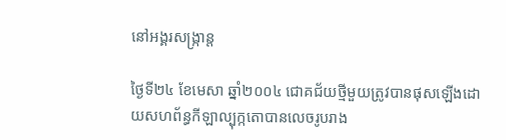នៅអង្គរសង្ក្រាន្ត

ថ្ងៃទី២៤ ខែមេសា ឆ្នាំ២០០៤ ជោគជ័យថ្មីមួយត្រូវបានផុសឡើងដោយសហព័ន្ធកីឡាល្បុក្កតោបានលេចរូបរាង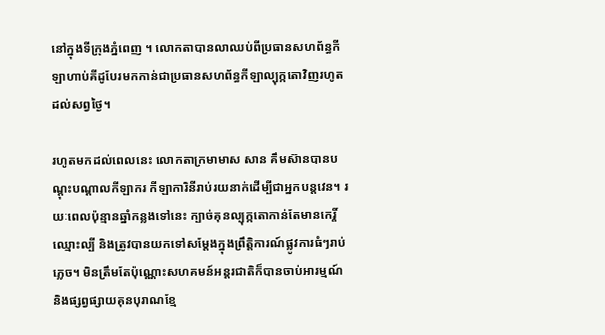នៅក្នុងទីក្រុងភ្នំពេញ ។ លោកតាបានលាឈប់ពីប្រធានសហព័ន្ធកីឡាហាប់គីដូបែរមកកាន់ជាប្រធានសហព័ន្ធកីឡាល្បុក្កតោវិញរហូតដល់សព្វថ្ងៃ។

រហូតមកដល់ពេលនេះ លោកតាក្រមាមាស សាន គឹមស៊ានបានបណ្តុះបណ្តាលកីឡាករ កីឡាការិនីរាប់រយនាក់ដើម្បីជាអ្នកបន្តវេន។ រយៈពេលប៉ុន្មានឆ្នាំកន្លងទៅនេះ ក្បាច់គុនល្បុក្កតោកាន់តែមានកេរ្តិ៍ឈ្មោះល្បី និងត្រូវបានយកទៅសម្តែងក្នុងព្រឹត្តិការណ៍ផ្លូវការធំៗរាប់ភ្លេច។ មិនត្រឹមតែប៉ុណ្ណោះសហគមន៍អន្តរជាតិក៏បានចាប់អារម្មណ៍ និងផ្សព្វផ្សាយគុនបុរាណខ្មែ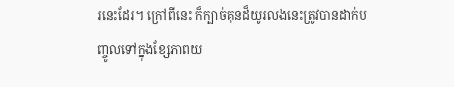រនេះដែរ។ ក្រៅពីនេះ ក៏ក្បាច់គុនដ៏យូរលងនេះត្រូវបានដាក់បញ្ចូលទៅក្នុងខ្សែភាពយ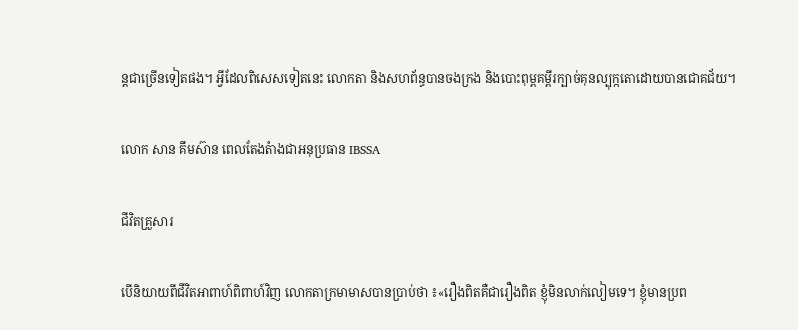ន្តជាច្រើនទៀតផង។ អ្វីដែលពិសេសទៀតនេះ លោកតា និងសហព័ន្ធបានចងក្រង និងបោះពុម្ពគម្ពីរក្បាច់គុនល្បុក្កតោដោយបានជោគជ័យ។

លោក សាន គឹមស៊ាន ពេលតែងតំាងជាអនុប្រធាន IBSSA

ជីវិតគ្រួសារ

បើនិយាយពីជីវិតអាពាហ៍ពិពាហ៍វិញ លោកតាក្រមាមាសបានប្រាប់ថា ៖«រឿងពិតគឺជារឿងពិត ខ្ញុំមិនលាក់លៀមទេ។ ខ្ញុំមានប្រព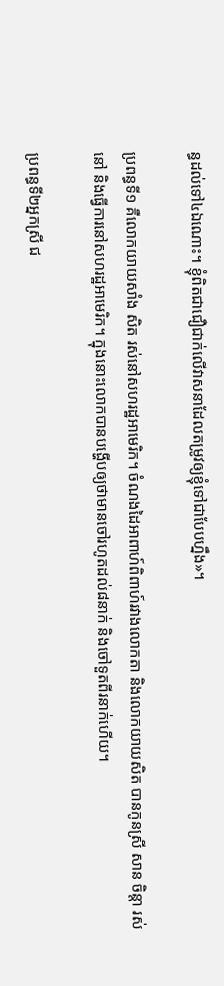ន្ធដល់ទៅ៤ឯណោះ។ ខ្ញុំពិតជាជឿជាក់លើវាសនាដែលតម្រូវឲ្យខ្ញុំទៅជាបែបហ្នឹង»។

ប្រពន្ធទី១ គឺលោកយាយសាំង សិត រស់នៅសហរដ្ឋអាមេរិក។ ចំណងដៃអាពាហ៍ពិពាហ៍រវាងលោកតា និងលោកយាយសិត បានកូនស្រី សាន ចិន្តា រស់នៅ និងធ្វើការនៅសហរដ្ឋអាមេរិក។ ក្នុងនោះលោកបានបង្ហើបឲ្យថាមានចៅរហូតដល់៨នាក់ និងចៅទួតពីរនាក់ហើយ។

ប្រពន្ធទី២អ្នកស្រី ជ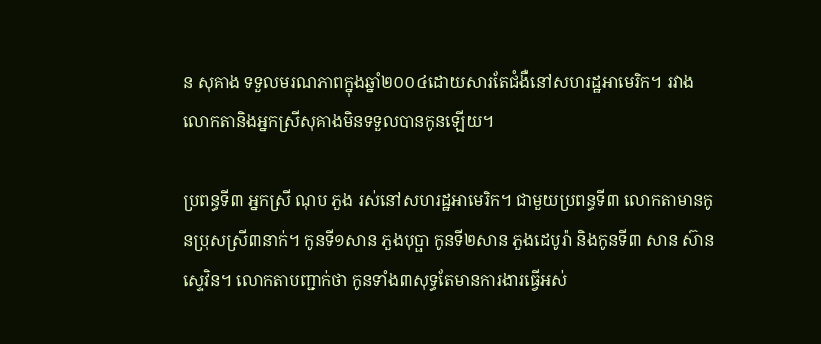ន សុគាង ទទួលមរណភាពក្នុងឆ្នាំ២០០៤ដោយសារតែជំងឺនៅសហរដ្ឋអាមេរិក។ រវាងលោកតានិងអ្នកស្រីសុគាងមិនទទួលបានកូនឡើយ។

ប្រពន្ធទី៣ អ្នកស្រី ណុប ភួង រស់នៅសហរដ្ឋអាមេរិក។ ជាមួយប្រពន្ធទី៣ លោកតាមានកូនប្រុសស្រី៣នាក់។ កូនទី១សាន ភួងបុប្ផា កូនទី២សាន ភួងដេបូរ៉ា និងកូនទី៣ សាន ស៊ានស្ទេវិន។ លោកតាបញ្ជាក់ថា កូនទាំង៣សុទ្ធតែមានការងារធ្វើអស់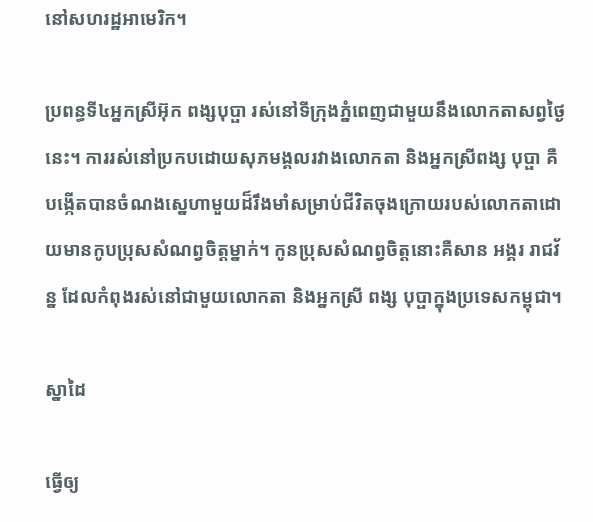នៅសហរដ្ឋអាមេរិក។

ប្រពន្ធទី៤អ្នកស្រីអ៊ុក ពង្សបុប្ផា រស់នៅទីក្រុងភ្នំពេញជាមួយនឹងលោកតាសព្វថ្ងៃនេះ។ ការរស់នៅប្រកបដោយសុភមង្គលរវាងលោកតា និងអ្នកស្រីពង្ស បុប្ផា គឺបង្កើតបានចំណងស្នេហាមួយដ៏រឹងមាំសម្រាប់ជីវិតចុងក្រោយរបស់លោកតាដោយមានកូបប្រុសសំណព្វចិត្តម្នាក់។ កូនប្រុសសំណព្វចិត្តនោះគឺសាន អង្គរ រាជវ័ន្ន ដែលកំពុងរស់នៅជាមួយលោកតា និងអ្នកស្រី ពង្ស បុប្ផាក្នុងប្រទេសកម្ពុជា។

ស្នាដៃ

ធ្វើឲ្យ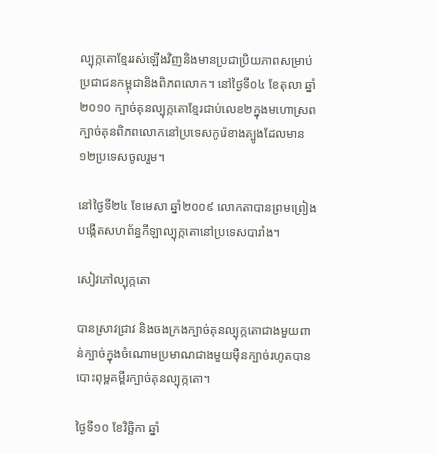ល្បុក្កតោខ្មែររស់ឡើងវិញនិងមានប្រជាប្រិយភាពសម្រាប់ប្រជាជនកម្ពុជានិងពិភពលោក។ នៅថ្ងៃទី០៤ ខែតុលា ឆ្នាំ២០១០ ក្បាច់គុនល្បុក្កតោខ្មែរជាប់លេខ២ក្នុងមហោស្រពក្បាច់គុនពិភពលោកនៅប្រទេសកូរ៉េខាងត្បូងដែលមាន១២ប្រទេសចូលរួម។

នៅថ្ងៃទី២៤ ខែមេសា ឆ្នាំ២០០៩ លោកតាបានព្រមព្រៀងបង្កើតសហព័ន្ធកីឡាល្បុក្កតោនៅប្រទេសបារាំង។

សៀវភៅល្បុក្កតោ

បានស្រាវជ្រាវ និងចងក្រងក្បាច់គុនល្បុក្កតោជាងមួយពាន់ក្បាច់ក្នុងចំណោមប្រមាណជាងមួយម៉ឺនក្បាច់រហូតបានបោះពុម្ពគម្ពីរក្បាច់គុនល្បុក្កតោ។

ថ្ងៃទី១០ ខែវិច្ឆិកា ឆ្នាំ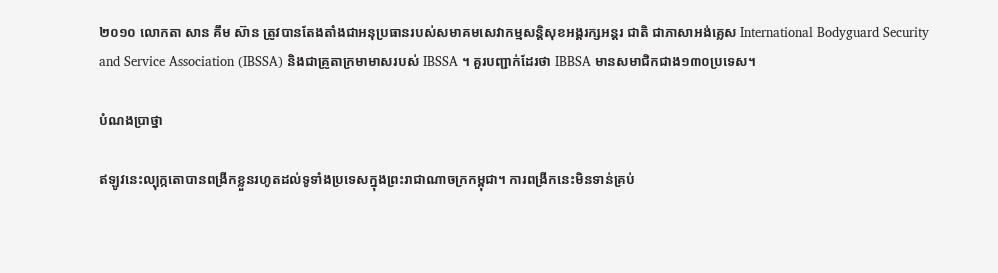២០១០ លោកតា សាន គឹម ស៊ាន ត្រូវបានតែងតាំងជាអនុប្រធានរបស់សមាគមសេវាកម្មសន្តិសុខអង្គរក្សអន្តរ ជាតិ ជាភាសាអង់គ្លេស International Bodyguard Security and Service Association (IBSSA) និងជាគ្រូតាក្រមាមាសរបស់ IBSSA ។ គួរបញ្ជាក់ដែរថា IBBSA មានសមាជិកជាង១៣០ប្រទេស។

បំណងប្រាថ្នា

ឥឡូវនេះល្បុក្កតោបានពង្រីកខ្លួនរហូតដល់ទូទាំងប្រទេសក្នុងព្រះរាជាណាចក្រកម្ពុជា។ ការពង្រីកនេះមិនទាន់គ្រប់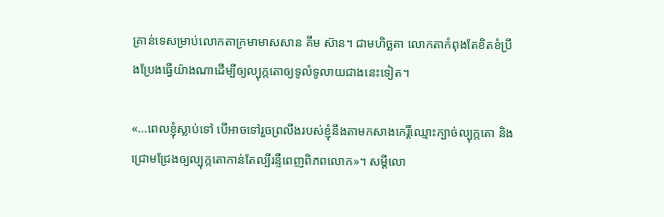គ្រាន់ទេសម្រាប់លោកតាក្រមាមាសសាន គឹម ស៊ាន។ ជាមហិច្ឆតា លោកតាកំពុងតែខិតខំប្រឹងប្រែងធ្វើយ៉ាងណាដើម្បីឲ្យល្បុក្កតោឲ្យទូលំទូលាយជាងនេះទៀត។

«…ពេលខ្ញុំស្លាប់ទៅ បើអាចទៅរួចព្រលឹងរបស់ខ្ញុំនឹងតាមកសាងកេរ្តិ៍ឈ្មោះក្បាច់ល្បុក្កតោ និងជ្រោមជ្រែងឲ្យល្បុក្កតោកាន់តែល្បីរន្ទឺពេញពិភពលោក»។ សម្តីលោ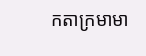កតាក្រមាមា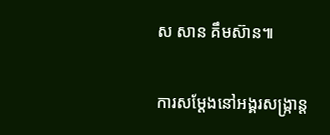ស សាន គឹមស៊ាន៕

ការសម្តែងនៅអង្គរសង្ក្រាន្ត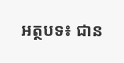អត្ថបទ៖ ជាន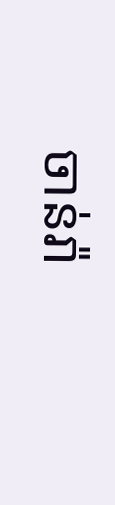ចាន់រ៉ា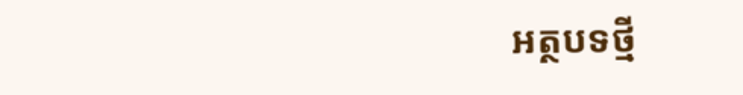អត្ថបទថ្មី